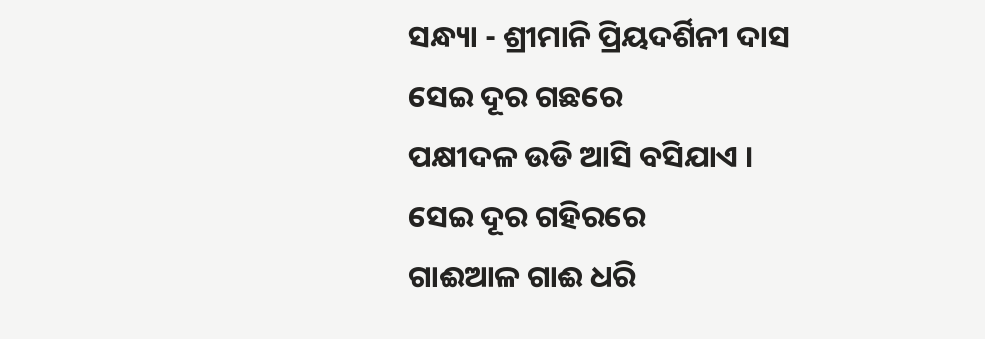ସନ୍ଧ୍ୟା - ଶ୍ରୀମାନି ପ୍ରିୟଦର୍ଶିନୀ ଦାସ
ସେଇ ଦୂର ଗଛରେ
ପକ୍ଷୀଦଳ ଉଡି ଆସି ବସିଯାଏ ।
ସେଇ ଦୂର ଗହିରରେ
ଗାଈଆଳ ଗାଈ ଧରି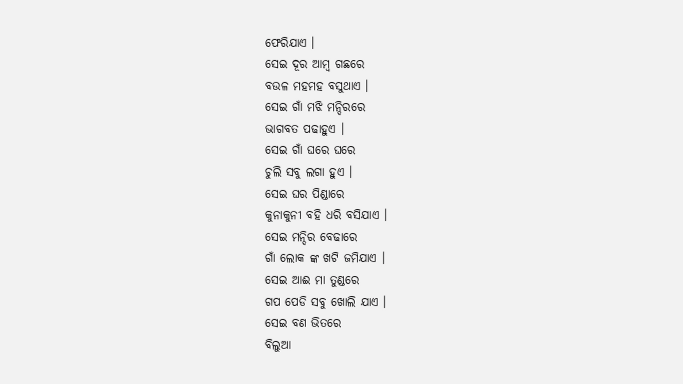ଫେରିଯାଏ ।
ସେଇ ଦୂର ଆମ୍ବ ଗଛରେ
ବଉଳ ମହମହ ବସୁଥାଏ ।
ସେଇ ଗାଁ ମଝି ମନ୍ଦିରରେ
ଭାଗବତ ପଢାହୁଏ ।
ସେଇ ଗାଁ ଘରେ ଘରେ
ଚୁଲି ସବୁ ଲଗା ହୁଏ ।
ସେଇ ଘର ପିଣ୍ଡାରେ
କୁନାକୁନୀ ବହି ଧରି ବସିଯାଏ ।
ସେଇ ମନ୍ଦିର ବେଢାରେ
ଗାଁ ଲୋକ ଙ୍କ ଖଟି ଜମିଯାଏ ।
ସେଇ ଆଈ ମା ତୁଣ୍ଡରେ
ଗପ ପେଡି ସବୁ ଖୋଲି ଯାଏ ।
ସେଇ ବଣ ଭିତରେ
ବିଲୁଆ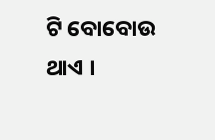ଟି ବୋବୋଉ ଥାଏ ।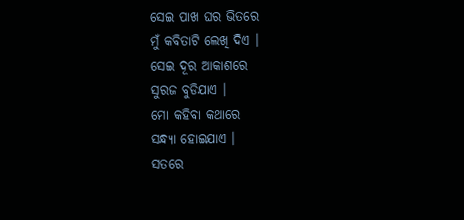ସେଇ ପାଖ ଘର ଭିତରେ
ମୁଁ କବିତାଟି ଲେଖି ଦିଏ ।
ସେଇ ଦୂର ଆକାଶରେ
ସୁରଜ ବୁଡିଯାଏ ।
ମୋ କହିବା କଥାରେ
ସନ୍ଧ୍ୟା ହୋଇଯାଏ ।
ସତରେ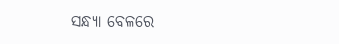ସନ୍ଧ୍ୟା ବେଳରେ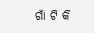ଗାଁ ଟି କି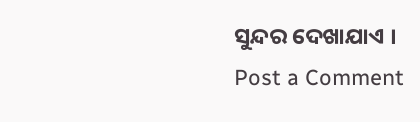ସୁନ୍ଦର ଦେଖାଯାଏ ।
Post a Comment